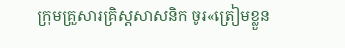ក្រុមគ្រួសារគ្រិស្ដសាសនិក ចូរ«ត្រៀមខ្លួន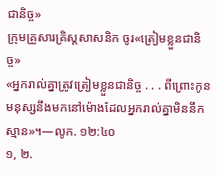ជានិច្ច»
ក្រុមគ្រួសារគ្រិស្តសាសនិក ចូរ«ត្រៀមខ្លួនជានិច្ច»
«អ្នករាល់គ្នាត្រូវត្រៀមខ្លួនជានិច្ច . . . ពីព្រោះកូនមនុស្សនឹងមកនៅម៉ោងដែលអ្នករាល់គ្នាមិននឹកស្មាន»។—លូក. ១២:៤០
១, ២.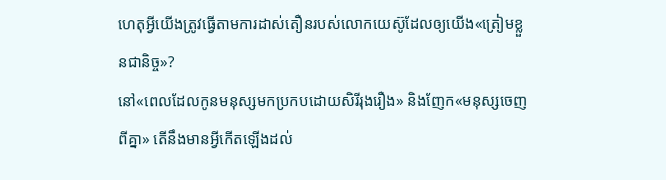ហេតុអ្វីយើងត្រូវធ្វើតាមការដាស់តឿនរបស់លោកយេស៊ូដែលឲ្យយើង«ត្រៀមខ្លួនជានិច្ច»?
នៅ«ពេលដែលកូនមនុស្សមកប្រកបដោយសិរីរុងរឿង» និងញែក«មនុស្សចេញពីគ្នា» តើនឹងមានអ្វីកើតឡើងដល់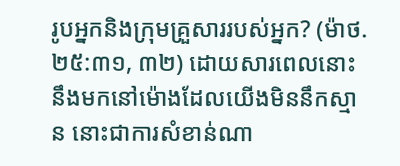រូបអ្នកនិងក្រុមគ្រួសាររបស់អ្នក? (ម៉ាថ. ២៥:៣១, ៣២) ដោយសារពេលនោះនឹងមកនៅម៉ោងដែលយើងមិននឹកស្មាន នោះជាការសំខាន់ណា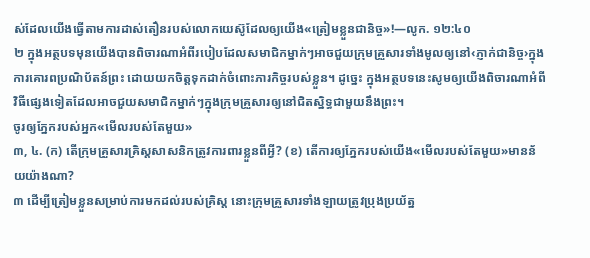ស់ដែលយើងធ្វើតាមការដាស់តឿនរបស់លោកយេស៊ូដែលឲ្យយើង«ត្រៀមខ្លួនជានិច្ច»!—លូក. ១២:៤០
២ ក្នុងអត្ថបទមុនយើងបានពិចារណាអំពីរបៀបដែលសមាជិកម្នាក់ៗអាចជួយក្រុមគ្រួសារទាំងមូលឲ្យនៅ‹ភ្ញាក់ជានិច្ច›ក្នុងការគោរពប្រណិប័តន៍ព្រះ ដោយយកចិត្តទុកដាក់ចំពោះភារកិច្ចរបស់ខ្លួន។ ដូច្នេះ ក្នុងអត្ថបទនេះសូមឲ្យយើងពិចារណាអំពីវិធីផ្សេងទៀតដែលអាចជួយសមាជិកម្នាក់ៗក្នុងក្រុមគ្រួសារឲ្យនៅជិតស្និទ្ធជាមួយនឹងព្រះ។
ចូរឲ្យភ្នែករបស់អ្នក«មើលរបស់តែមួយ»
៣, ៤. (ក) តើក្រុមគ្រួសារគ្រិស្តសាសនិកត្រូវការពារខ្លួនពីអ្វី? (ខ) តើការឲ្យភ្នែករបស់យើង«មើលរបស់តែមួយ»មានន័យយ៉ាងណា?
៣ ដើម្បីត្រៀមខ្លួនសម្រាប់ការមកដល់របស់គ្រិស្ត នោះក្រុមគ្រួសារទាំងឡាយត្រូវប្រុងប្រយ័ត្ន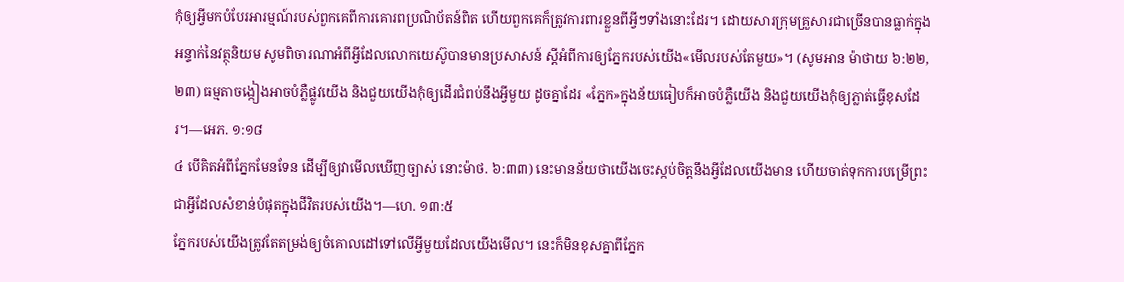កុំឲ្យអ្វីមកបំបែរអារម្មណ៍របស់ពួកគេពីការគោរពប្រណិប័តន៍ពិត ហើយពួកគេក៏ត្រូវការពារខ្លួនពីអ្វីៗទាំងនោះដែរ។ ដោយសារក្រុមគ្រួសារជាច្រើនបានធ្លាក់ក្នុងអន្ទាក់នៃវត្ថុនិយម សូមពិចារណាអំពីអ្វីដែលលោកយេស៊ូបានមានប្រសាសន៍ ស្តីអំពីការឲ្យភ្នែករបស់យើង«មើលរបស់តែមួយ»។ (សូមអាន ម៉ាថាយ ៦:២២, ២៣) ធម្មតាចង្កៀងអាចបំភ្លឺផ្លូវយើង និងជួយយើងកុំឲ្យដើរជំពប់នឹងអ្វីមួយ ដូចគ្នាដែរ «ភ្នែក»ក្នុងន័យធៀបក៏អាចបំភ្លឺយើង និងជួយយើងកុំឲ្យភ្លាត់ធ្វើខុសដែរ។—អេភ. ១:១៨
៤ បើគិតអំពីភ្នែកមែនទែន ដើម្បីឲ្យវាមើលឃើញច្បាស់ នោះម៉ាថ. ៦:៣៣) នេះមានន័យថាយើងចេះស្កប់ចិត្តនឹងអ្វីដែលយើងមាន ហើយចាត់ទុកការបម្រើព្រះជាអ្វីដែលសំខាន់បំផុតក្នុងជីវិតរបស់យើង។—ហេ. ១៣:៥
ភ្នែករបស់យើងត្រូវតែតម្រង់ឲ្យចំគោលដៅទៅលើអ្វីមួយដែលយើងមើល។ នេះក៏មិនខុសគ្នាពីភ្នែក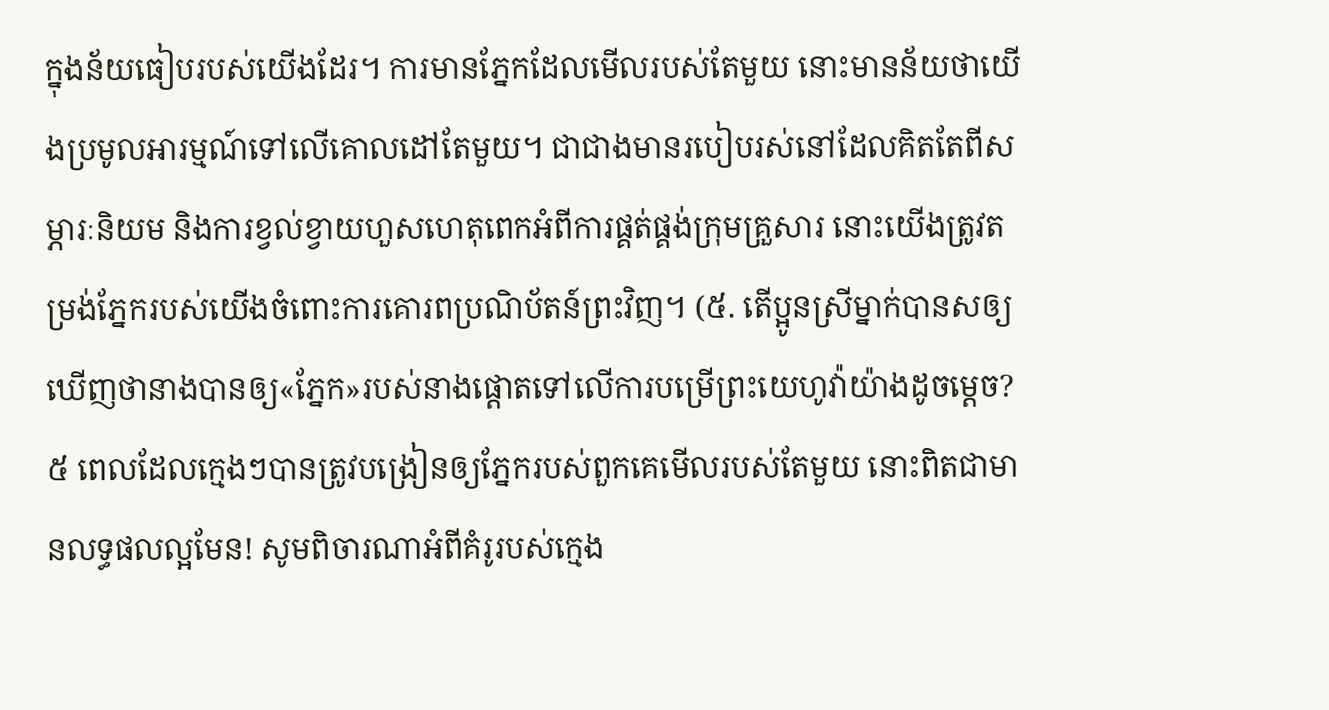ក្នុងន័យធៀបរបស់យើងដែរ។ ការមានភ្នែកដែលមើលរបស់តែមួយ នោះមានន័យថាយើងប្រមូលអារម្មណ៍ទៅលើគោលដៅតែមួយ។ ជាជាងមានរបៀបរស់នៅដែលគិតតែពីសម្ភារៈនិយម និងការខ្វល់ខ្វាយហួសហេតុពេកអំពីការផ្គត់ផ្គង់ក្រុមគ្រួសារ នោះយើងត្រូវតម្រង់ភ្នែករបស់យើងចំពោះការគោរពប្រណិប័តន៍ព្រះវិញ។ (៥. តើប្អូនស្រីម្នាក់បានសឲ្យឃើញថានាងបានឲ្យ«ភ្នែក»របស់នាងផ្ដោតទៅលើការបម្រើព្រះយេហូវ៉ាយ៉ាងដូចម្ដេច?
៥ ពេលដែលក្មេងៗបានត្រូវបង្រៀនឲ្យភ្នែករបស់ពួកគេមើលរបស់តែមួយ នោះពិតជាមានលទ្ធផលល្អមែន! សូមពិចារណាអំពីគំរូរបស់ក្មេង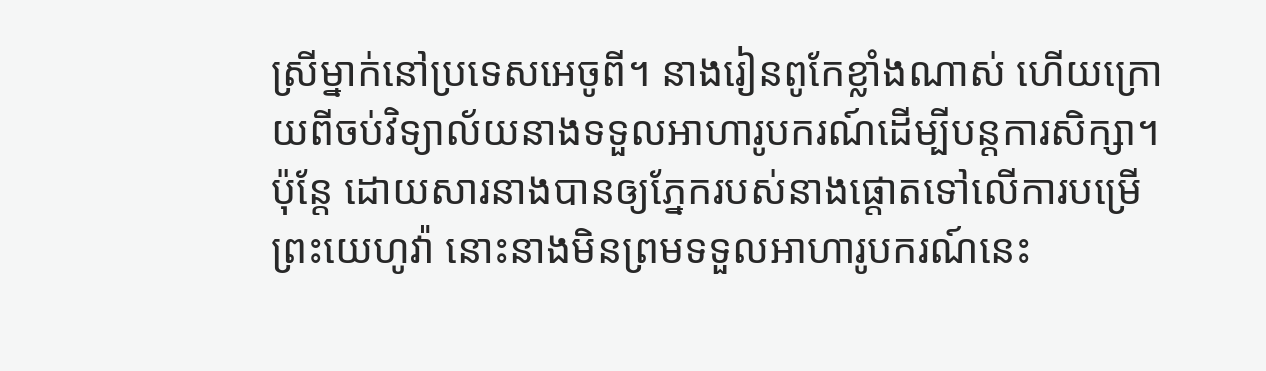ស្រីម្នាក់នៅប្រទេសអេចូពី។ នាងរៀនពូកែខ្លាំងណាស់ ហើយក្រោយពីចប់វិទ្យាល័យនាងទទួលអាហារូបករណ៍ដើម្បីបន្តការសិក្សា។ ប៉ុន្តែ ដោយសារនាងបានឲ្យភ្នែករបស់នាងផ្ដោតទៅលើការបម្រើព្រះយេហូវ៉ា នោះនាងមិនព្រមទទួលអាហារូបករណ៍នេះ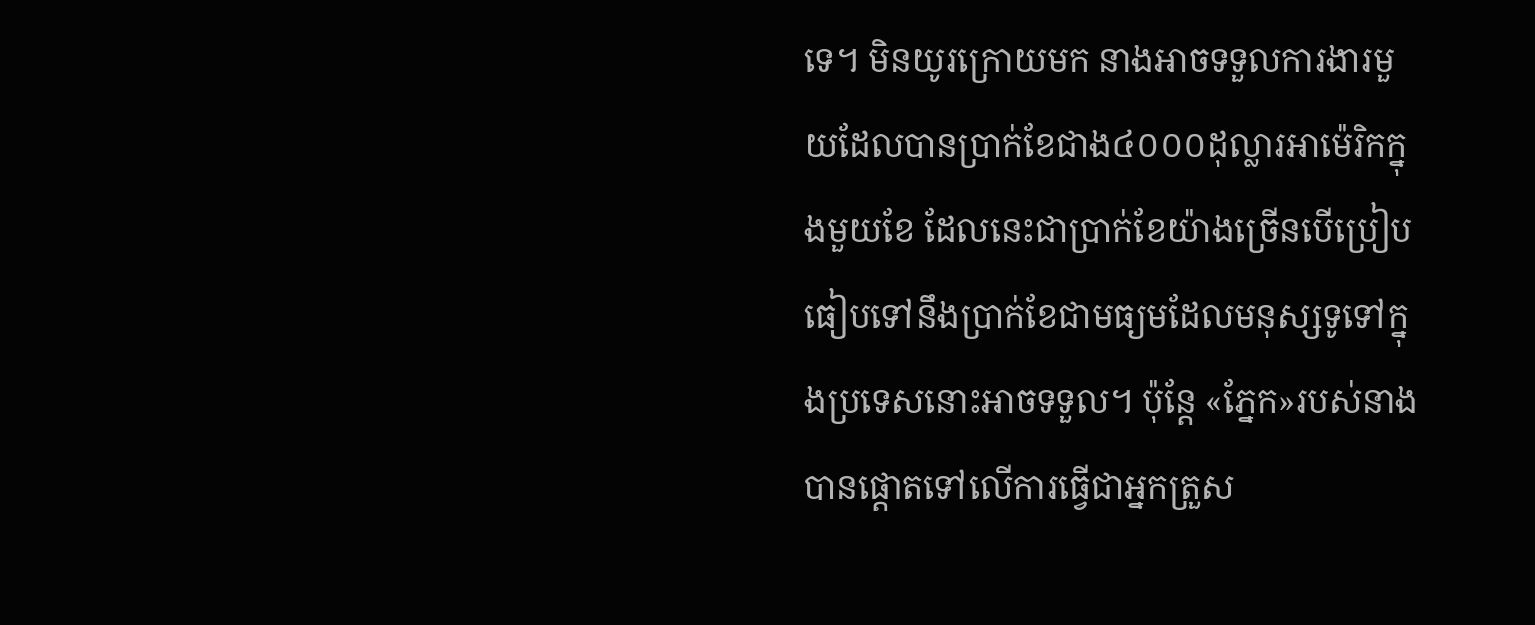ទេ។ មិនយូរក្រោយមក នាងអាចទទួលការងារមួយដែលបានប្រាក់ខែជាង៤០០០ដុល្លារអាម៉េរិកក្នុងមួយខែ ដែលនេះជាប្រាក់ខែយ៉ាងច្រើនបើប្រៀបធៀបទៅនឹងប្រាក់ខែជាមធ្យមដែលមនុស្សទូទៅក្នុងប្រទេសនោះអាចទទួល។ ប៉ុន្តែ «ភ្នែក»របស់នាងបានផ្ដោតទៅលើការធ្វើជាអ្នកត្រួស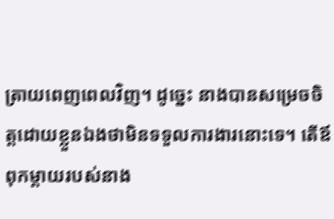ត្រាយពេញពេលវិញ។ ដូច្នេះ នាងបានសម្រេចចិត្តដោយខ្លួនឯងថាមិនទទួលការងារនោះទេ។ តើឪពុកម្ដាយរបស់នាង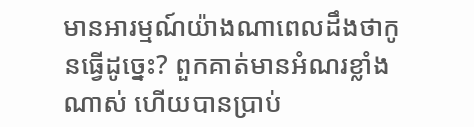មានអារម្មណ៍យ៉ាងណាពេលដឹងថាកូនធ្វើដូច្នេះ? ពួកគាត់មានអំណរខ្លាំងណាស់ ហើយបានប្រាប់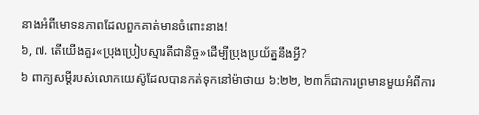នាងអំពីមោទនភាពដែលពួកគាត់មានចំពោះនាង!
៦, ៧. តើយើងគួរ«ប្រុងប្រៀបស្មារតីជានិច្ច»ដើម្បីប្រុងប្រយ័ត្ននឹងអ្វី?
៦ ពាក្យសម្ដីរបស់លោកយេស៊ូដែលបានកត់ទុកនៅម៉ាថាយ ៦:២២, ២៣ក៏ជាការព្រមានមួយអំពីការ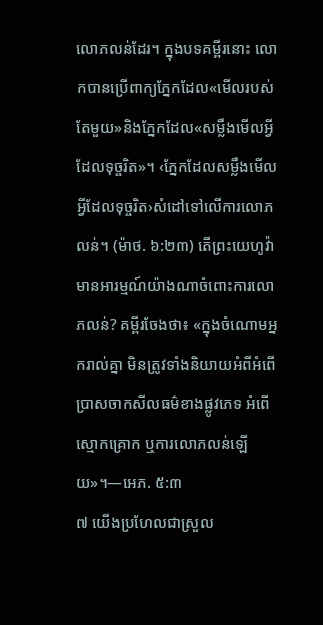លោភលន់ដែរ។ ក្នុងបទគម្ពីរនោះ លោកបានប្រើពាក្យភ្នែកដែល«មើលរបស់តែមួយ»និងភ្នែកដែល«សម្លឹងមើលអ្វីដែលទុច្ចរិត»។ ‹ភ្នែកដែលសម្លឹងមើលអ្វីដែលទុច្ចរិត›សំដៅទៅលើការលោភលន់។ (ម៉ាថ. ៦:២៣) តើព្រះយេហូវ៉ាមានអារម្មណ៍យ៉ាងណាចំពោះការលោភលន់? គម្ពីរចែងថា៖ «ក្នុងចំណោមអ្នករាល់គ្នា មិនត្រូវទាំងនិយាយអំពីអំពើប្រាសចាកសីលធម៌ខាងផ្លូវភេទ អំពើស្មោកគ្រោក ឬការលោភលន់ឡើយ»។—អេភ. ៥:៣
៧ យើងប្រហែលជាស្រួល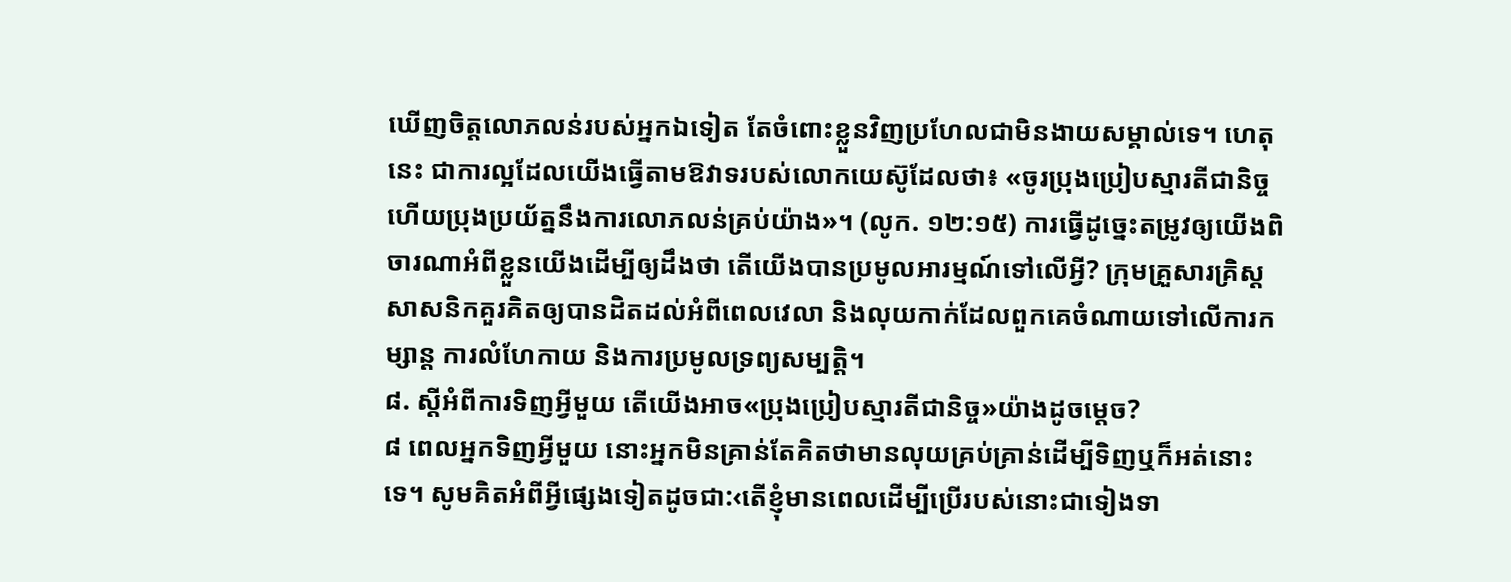ឃើញចិត្តលោភលន់របស់អ្នកឯទៀត តែចំពោះខ្លួនវិញប្រហែលជាមិនងាយសម្គាល់ទេ។ ហេតុនេះ ជាការល្អដែលយើងធ្វើតាមឱវាទរបស់លោកយេស៊ូដែលថា៖ «ចូរប្រុងប្រៀបស្មារតីជានិច្ច ហើយប្រុងប្រយ័ត្ននឹងការលោភលន់គ្រប់យ៉ាង»។ (លូក. ១២:១៥) ការធ្វើដូច្នេះតម្រូវឲ្យយើងពិចារណាអំពីខ្លួនយើងដើម្បីឲ្យដឹងថា តើយើងបានប្រមូលអារម្មណ៍ទៅលើអ្វី? ក្រុមគ្រួសារគ្រិស្តសាសនិកគួរគិតឲ្យបានដិតដល់អំពីពេលវេលា និងលុយកាក់ដែលពួកគេចំណាយទៅលើការកម្សាន្ត ការលំហែកាយ និងការប្រមូលទ្រព្យសម្បត្ដិ។
៨. ស្តីអំពីការទិញអ្វីមួយ តើយើងអាច«ប្រុងប្រៀបស្មារតីជានិច្ច»យ៉ាងដូចម្ដេច?
៨ ពេលអ្នកទិញអ្វីមួយ នោះអ្នកមិនគ្រាន់តែគិតថាមានលុយគ្រប់គ្រាន់ដើម្បីទិញឬក៏អត់នោះទេ។ សូមគិតអំពីអ្វីផ្សេងទៀតដូចជា:‹តើខ្ញុំមានពេលដើម្បីប្រើរបស់នោះជាទៀងទា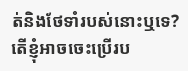ត់និងថែទាំរបស់នោះឬទេ? តើខ្ញុំអាចចេះប្រើរប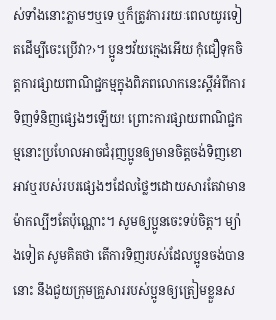ស់ទាំងនោះភ្លាមៗឬទេ ឬក៏ត្រូវការរយៈពេលយូរទៀតដើម្បីចេះប្រើវា?›។ ប្អូនៗវ័យក្មេងអើយ កុំជឿទុកចិត្តការផ្សាយពាណិជ្ជកម្មក្នុងពិភពលោកនេះស្តីអំពីការទិញទំនិញផ្សេងៗឡើយ! ព្រោះការផ្សាយពាណិជ្ជកម្មនោះប្រហែលអាចជំរុញប្អូនឲ្យមានចិត្តចង់ទិញខោអាវឬរបស់របរផ្សេងៗដែលថ្លៃៗដោយសារតែវាមានម៉ាកល្បីៗតែប៉ុណ្ណោះ។ សូមឲ្យប្អូនចេះទប់ចិត្ត។ ម្យ៉ាងទៀត សូមគិតថា តើការទិញរបស់ដែលប្អូនចង់បាននោះ នឹងជួយក្រុមគ្រួសាររបស់ប្អូនឲ្យត្រៀមខ្លួនស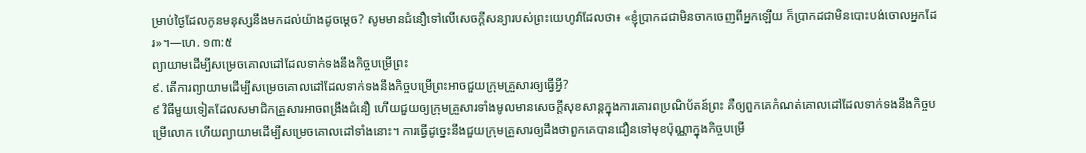ម្រាប់ថ្ងៃដែលកូនមនុស្សនឹងមកដល់យ៉ាងដូចម្ដេច? សូមមានជំនឿទៅលើសេចក្ដីសន្យារបស់ព្រះយេហូវ៉ាដែលថា៖ «ខ្ញុំប្រាកដជាមិនចាកចេញពីអ្នកឡើយ ក៏ប្រាកដជាមិនបោះបង់ចោលអ្នកដែរ»។—ហេ. ១៣:៥
ព្យាយាមដើម្បីសម្រេចគោលដៅដែលទាក់ទងនឹងកិច្ចបម្រើព្រះ
៩. តើការព្យាយាមដើម្បីសម្រេចគោលដៅដែលទាក់ទងនឹងកិច្ចបម្រើព្រះអាចជួយក្រុមគ្រួសារឲ្យធ្វើអ្វី?
៩ វិធីមួយទៀតដែលសមាជិកគ្រួសារអាចពង្រឹងជំនឿ ហើយជួយឲ្យក្រុមគ្រួសារទាំងមូលមានសេចក្ដីសុខសាន្តក្នុងការគោរពប្រណិប័តន៍ព្រះ គឺឲ្យពួកគេកំណត់គោលដៅដែលទាក់ទងនឹងកិច្ចបម្រើលោក ហើយព្យាយាមដើម្បីសម្រេចគោលដៅទាំងនោះ។ ការធ្វើដូច្នេះនឹងជួយក្រុមគ្រួសារឲ្យដឹងថាពួកគេបានជឿនទៅមុខប៉ុណ្ណាក្នុងកិច្ចបម្រើ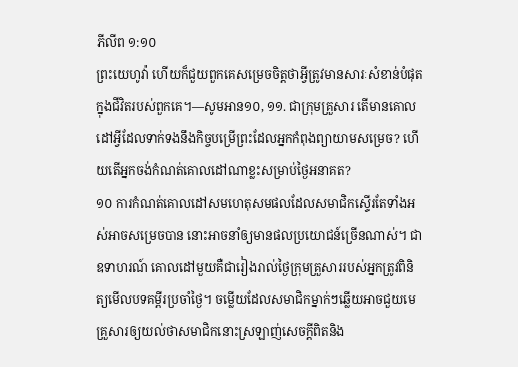ភីលីព ១:១០
ព្រះយេហូវ៉ា ហើយក៏ជួយពួកគេសម្រេចចិត្តថាអ្វីត្រូវមានសារៈសំខាន់បំផុតក្នុងជីវិតរបស់ពួកគេ។—សូមអាន១០, ១១. ជាក្រុមគ្រួសារ តើមានគោលដៅអ្វីដែលទាក់ទងនឹងកិច្ចបម្រើព្រះដែលអ្នកកំពុងព្យាយាមសម្រេច? ហើយតើអ្នកចង់កំណត់គោលដៅណាខ្លះសម្រាប់ថ្ងៃអនាគត?
១០ ការកំណត់គោលដៅសមហេតុសមផលដែលសមាជិកស្ទើរតែទាំងអស់អាចសម្រេចបាន នោះអាចនាំឲ្យមានផលប្រយោជន៍ច្រើនណាស់។ ជាឧទាហរណ៍ គោលដៅមួយគឺជារៀងរាល់ថ្ងៃក្រុមគ្រួសាររបស់អ្នកត្រូវពិនិត្យមើលបទគម្ពីរប្រចាំថ្ងៃ។ ចម្លើយដែលសមាជិកម្នាក់ៗឆ្លើយអាចជួយមេគ្រួសារឲ្យយល់ថាសមាជិកនោះស្រឡាញ់សេចក្ដីពិតនិង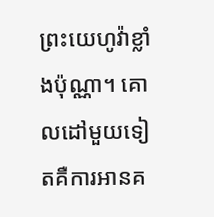ព្រះយេហូវ៉ាខ្លាំងប៉ុណ្ណា។ គោលដៅមួយទៀតគឺការអានគ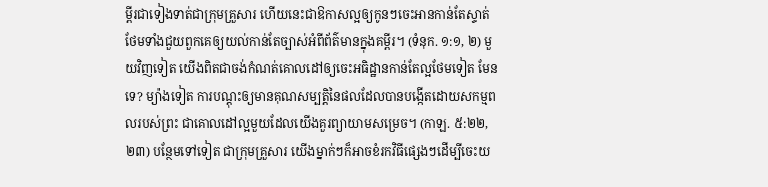ម្ពីរជាទៀងទាត់ជាក្រុមគ្រួសារ ហើយនេះជាឱកាសល្អឲ្យកូនៗចេះអានកាន់តែស្ទាត់ ថែមទាំងជួយពួកគេឲ្យយល់កាន់តែច្បាស់អំពីព័ត៌មានក្នុងគម្ពីរ។ (ទំនុក. ១:១, ២) មួយវិញទៀត យើងពិតជាចង់កំណត់គោលដៅឲ្យចេះអធិដ្ឋានកាន់តែល្អថែមទៀត មែនទេ? ម្យ៉ាងទៀត ការបណ្ដុះឲ្យមានគុណសម្បត្ដិនៃផលដែលបានបង្កើតដោយសកម្មពលរបស់ព្រះ ជាគោលដៅល្អមួយដែលយើងគួរព្យាយាមសម្រេច។ (កាឡ. ៥:២២, ២៣) បន្ថែមទៅទៀត ជាក្រុមគ្រួសារ យើងម្នាក់ៗក៏អាចខំរកវិធីផ្សេងៗដើម្បីចេះយ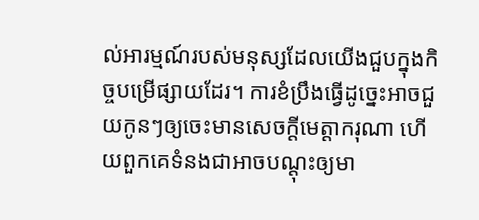ល់អារម្មណ៍របស់មនុស្សដែលយើងជួបក្នុងកិច្ចបម្រើផ្សាយដែរ។ ការខំប្រឹងធ្វើដូច្នេះអាចជួយកូនៗឲ្យចេះមានសេចក្ដីមេត្ដាករុណា ហើយពួកគេទំនងជាអាចបណ្ដុះឲ្យមា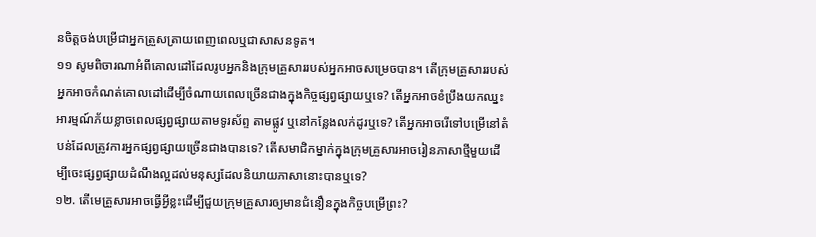នចិត្តចង់បម្រើជាអ្នកត្រួសត្រាយពេញពេលឬជាសាសនទូត។
១១ សូមពិចារណាអំពីគោលដៅដែលរូបអ្នកនិងក្រុមគ្រួសាររបស់អ្នកអាចសម្រេចបាន។ តើក្រុមគ្រួសាររបស់អ្នកអាចកំណត់គោលដៅដើម្បីចំណាយពេលច្រើនជាងក្នុងកិច្ចផ្សព្វផ្សាយឬទេ? តើអ្នកអាចខំប្រឹងយកឈ្នះអារម្មណ៍ភ័យខ្លាចពេលផ្សព្វផ្សាយតាមទូរស័ព្ទ តាមផ្លូវ ឬនៅកន្លែងលក់ដូរឬទេ? តើអ្នកអាចរើទៅបម្រើនៅតំបន់ដែលត្រូវការអ្នកផ្សព្វផ្សាយច្រើនជាងបានទេ? តើសមាជិកម្នាក់ក្នុងក្រុមគ្រួសារអាចរៀនភាសាថ្មីមួយដើម្បីចេះផ្សព្វផ្សាយដំណឹងល្អដល់មនុស្សដែលនិយាយភាសានោះបានឬទេ?
១២. តើមេគ្រួសារអាចធ្វើអ្វីខ្លះដើម្បីជួយក្រុមគ្រួសារឲ្យមានជំនឿនក្នុងកិច្ចបម្រើព្រះ?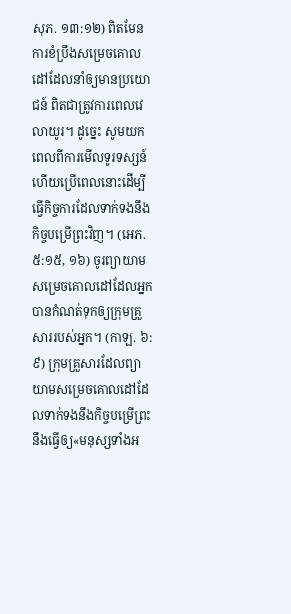សុភ. ១៣:១២) ពិតមែន ការខំប្រឹងសម្រេចគោលដៅដែលនាំឲ្យមានប្រយោជន៍ ពិតជាត្រូវការពេលវេលាយូរ។ ដូច្នេះ សូមយកពេលពីការមើលទូរទស្សន៍ ហើយប្រើពេលនោះដើម្បីធ្វើកិច្ចការដែលទាក់ទងនឹងកិច្ចបម្រើព្រះវិញ។ (អេភ. ៥:១៥, ១៦) ចូរព្យាយាមសម្រេចគោលដៅដែលអ្នកបានកំណត់ទុកឲ្យក្រុមគ្រួសាររបស់អ្នក។ (កាឡ. ៦:៩) ក្រុមគ្រួសារដែលព្យាយាមសម្រេចគោលដៅដែលទាក់ទងនឹងកិច្ចបម្រើព្រះ នឹងធ្វើឲ្យ«មនុស្សទាំងអ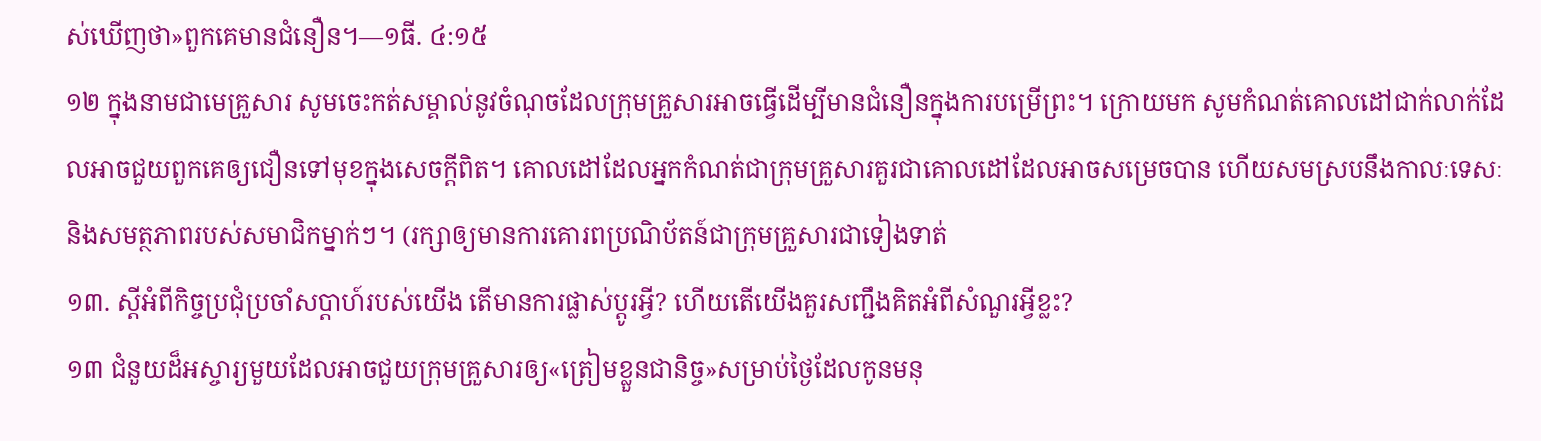ស់ឃើញថា»ពួកគេមានជំនឿន។—១ធី. ៤:១៥
១២ ក្នុងនាមជាមេគ្រួសារ សូមចេះកត់សម្គាល់នូវចំណុចដែលក្រុមគ្រួសារអាចធ្វើដើម្បីមានជំនឿនក្នុងការបម្រើព្រះ។ ក្រោយមក សូមកំណត់គោលដៅជាក់លាក់ដែលអាចជួយពួកគេឲ្យជឿនទៅមុខក្នុងសេចក្ដីពិត។ គោលដៅដែលអ្នកកំណត់ជាក្រុមគ្រួសារគួរជាគោលដៅដែលអាចសម្រេចបាន ហើយសមស្របនឹងកាលៈទេសៈនិងសមត្ថភាពរបស់សមាជិកម្នាក់ៗ។ (រក្សាឲ្យមានការគោរពប្រណិប័តន៍ជាក្រុមគ្រួសារជាទៀងទាត់
១៣. ស្តីអំពីកិច្ចប្រជុំប្រចាំសប្ដាហ៍របស់យើង តើមានការផ្លាស់ប្ដូរអ្វី? ហើយតើយើងគួរសញ្ជឹងគិតអំពីសំណួរអ្វីខ្លះ?
១៣ ជំនួយដ៏អស្ចារ្យមួយដែលអាចជួយក្រុមគ្រួសារឲ្យ«ត្រៀមខ្លួនជានិច្ច»សម្រាប់ថ្ងៃដែលកូនមនុ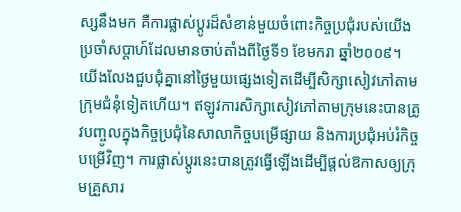ស្សនឹងមក គឺការផ្លាស់ប្ដូរដ៏សំខាន់មួយចំពោះកិច្ចប្រជុំរបស់យើងប្រចាំសប្ដាហ៍ដែលមានចាប់តាំងពីថ្ងៃទី១ ខែមករា ឆ្នាំ២០០៩។ យើងលែងជួបជុំគ្នានៅថ្ងៃមួយផ្សេងទៀតដើម្បីសិក្សាសៀវភៅតាមក្រុមជំនុំទៀតហើយ។ ឥឡូវការសិក្សាសៀវភៅតាមក្រុមនេះបានត្រូវបញ្ចូលក្នុងកិច្ចប្រជុំនៃសាលាកិច្ចបម្រើផ្សាយ និងការប្រជុំអប់រំកិច្ចបម្រើវិញ។ ការផ្លាស់ប្ដូរនេះបានត្រូវធ្វើឡើងដើម្បីផ្ដល់ឱកាសឲ្យក្រុមគ្រួសារ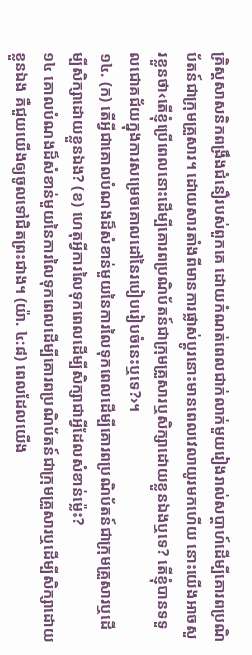គ្រិស្តសាសនិកពង្រឹងជំនឿរបស់ពួកគេ ដោយកំណត់ពេលជាក់លាក់មួយរៀងរាល់សប្ដាហ៍ដើម្បីគោរពប្រណិប័តន៍ជាក្រុមគ្រួសារ។ ដោយសារតាំងពីមានការផ្លាស់ប្ដូរនោះមានពេលវេលាយូរមកហើយ នោះយើងអាចសួរខ្លួនថា‹តើខ្ញុំប្រើពេលនោះដើម្បីគោរពប្រណិប័តន៍ជាក្រុមគ្រួសារឬសិក្សាដោយខ្លួនឯងឬទេ? តើខ្ញុំបានទទួលជោគជ័យក្នុងការសម្រេចគោលដៅនៃរបៀបរៀបចំនេះឬទេ?›។
១៤. (ក) តើអ្វីជាគោលបំណងដ៏សំខាន់មួយនៃការលៃទុកពេលដើម្បីគោរពប្រណិប័តន៍ជាក្រុមគ្រួសារឬដើម្បីសិក្សាដោយខ្លួនឯង? (ខ) ហេតុអ្វីការលៃទុកពេលដើម្បីសិក្សាជាអ្វីដែលសំខាន់ម្ល៉េះ?
១៤ គោលបំណងដ៏សំខាន់មួយនៃការលៃទុកពេលដើម្បីគោរពប្រណិប័តន៍ជាក្រុមគ្រួសារឬដើម្បីសិក្សាដោយខ្លួនឯង គឺជួយយើងឲ្យចូលទៅជិតព្រះជាង។ (យ៉ា. ៤:៨) ពេលដែលយើង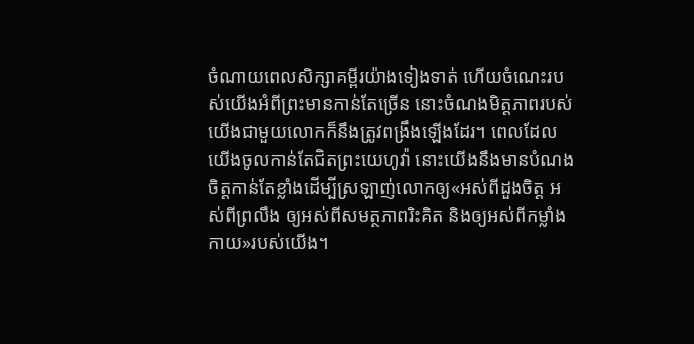ចំណាយពេលសិក្សាគម្ពីរយ៉ាងទៀងទាត់ ហើយចំណេះរបស់យើងអំពីព្រះមានកាន់តែច្រើន នោះចំណងមិត្តភាពរបស់យើងជាមួយលោកក៏នឹងត្រូវពង្រឹងឡើងដែរ។ ពេលដែលយើងចូលកាន់តែជិតព្រះយេហូវ៉ា នោះយើងនឹងមានបំណងចិត្តកាន់តែខ្លាំងដើម្បីស្រឡាញ់លោកឲ្យ«អស់ពីដួងចិត្ត អស់ពីព្រលឹង ឲ្យអស់ពីសមត្ថភាពរិះគិត និងឲ្យអស់ពីកម្លាំងកាយ»របស់យើង។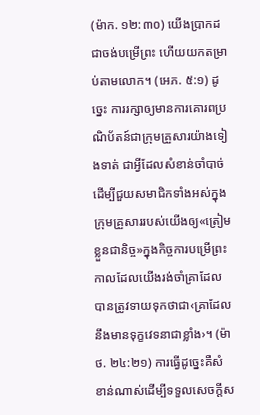(ម៉ាក. ១២:៣០) យើងប្រាកដជាចង់បម្រើព្រះ ហើយយកតម្រាប់តាមលោក។ (អេភ. ៥:១) ដូច្នេះ ការរក្សាឲ្យមានការគោរពប្រណិប័តន៍ជាក្រុមគ្រួសារយ៉ាងទៀងទាត់ ជាអ្វីដែលសំខាន់ចាំបាច់ដើម្បីជួយសមាជិកទាំងអស់ក្នុងក្រុមគ្រួសាររបស់យើងឲ្យ«ត្រៀមខ្លួនជានិច្ច»ក្នុងកិច្ចការបម្រើព្រះ កាលដែលយើងរង់ចាំគ្រាដែលបានត្រូវទាយទុកថាជា‹គ្រាដែលនឹងមានទុក្ខវេទនាជាខ្លាំង›។ (ម៉ាថ. ២៤:២១) ការធ្វើដូច្នេះគឺសំខាន់ណាស់ដើម្បីទទួលសេចក្ដីស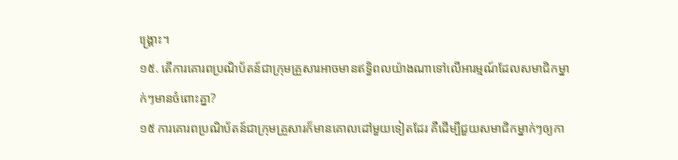ង្គ្រោះ។
១៥. តើការគោរពប្រណិប័តន៍ជាក្រុមគ្រួសារអាចមានឥទ្ធិពលយ៉ាងណាទៅលើអារម្មណ៍ដែលសមាជិកម្នាក់ៗមានចំពោះគ្នា?
១៥ ការគោរពប្រណិប័តន៍ជាក្រុមគ្រួសារក៏មានគោលដៅមួយទៀតដែរ គឺដើម្បីជួយសមាជិកម្នាក់ៗឲ្យកា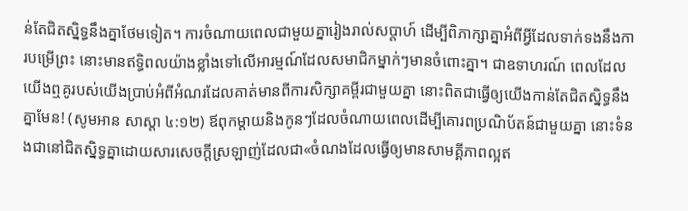ន់តែជិតស្និទ្ធនឹងគ្នាថែមទៀត។ ការចំណាយពេលជាមួយគ្នារៀងរាល់សប្ដាហ៍ ដើម្បីពិភាក្សាគ្នាអំពីអ្វីដែលទាក់ទងនឹងការបម្រើព្រះ នោះមានឥទ្ធិពលយ៉ាងខ្លាំងទៅលើអារម្មណ៍ដែលសមាជិកម្នាក់ៗមានចំពោះគ្នា។ ជាឧទាហរណ៍ ពេលដែលយើងឮគូរបស់យើងប្រាប់អំពីអំណរដែលគាត់មានពីការសិក្សាគម្ពីរជាមួយគ្នា នោះពិតជាធ្វើឲ្យយើងកាន់តែជិតស្និទ្ធនឹងគ្នាមែន! (សូមអាន សាស្ដា ៤:១២) ឪពុកម្ដាយនិងកូនៗដែលចំណាយពេលដើម្បីគោរពប្រណិប័តន៍ជាមួយគ្នា នោះទំនងជានៅជិតស្និទ្ធគ្នាដោយសារសេចក្ដីស្រឡាញ់ដែលជា«ចំណងដែលធ្វើឲ្យមានសាមគ្គីភាពល្អឥ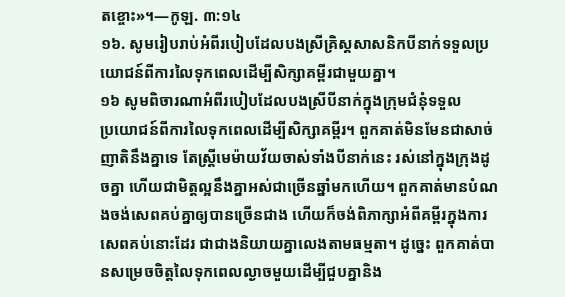តខ្ចោះ»។—កូឡ. ៣:១៤
១៦. សូមរៀបរាប់អំពីរបៀបដែលបងស្រីគ្រិស្តសាសនិកបីនាក់ទទួលប្រយោជន៍ពីការលៃទុកពេលដើម្បីសិក្សាគម្ពីរជាមួយគ្នា។
១៦ សូមពិចារណាអំពីរបៀបដែលបងស្រីបីនាក់ក្នុងក្រុមជំនុំទទួល
ប្រយោជន៍ពីការលៃទុកពេលដើម្បីសិក្សាគម្ពីរ។ ពួកគាត់មិនមែនជាសាច់ញាតិនឹងគ្នាទេ តែស្ត្រីមេម៉ាយវ័យចាស់ទាំងបីនាក់នេះ រស់នៅក្នុងក្រុងដូចគ្នា ហើយជាមិត្តល្អនឹងគ្នាអស់ជាច្រើនឆ្នាំមកហើយ។ ពួកគាត់មានបំណងចង់សេពគប់គ្នាឲ្យបានច្រើនជាង ហើយក៏ចង់ពិភាក្សាអំពីគម្ពីរក្នុងការសេពគប់នោះដែរ ជាជាងនិយាយគ្នាលេងតាមធម្មតា។ ដូច្នេះ ពួកគាត់បានសម្រេចចិត្តលៃទុកពេលល្ងាចមួយដើម្បីជួបគ្នានិង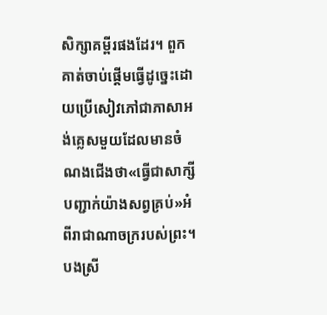សិក្សាគម្ពីរផងដែរ។ ពួកគាត់ចាប់ផ្ដើមធ្វើដូច្នេះដោយប្រើសៀវភៅជាភាសាអង់គ្លេសមួយដែលមានចំណងជើងថា«ធ្វើជាសាក្សីបញ្ជាក់យ៉ាងសព្វគ្រប់»អំពីរាជាណាចក្ររបស់ព្រះ។ បងស្រី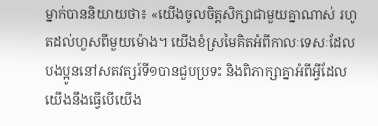ម្នាក់បាននិយាយថា៖ «យើងចូលចិត្តសិក្សាជាមួយគ្នាណាស់ រហូតដល់ហួសពីមួយម៉ោង។ យើងខំស្រមៃគិតអំពីកាលៈទេសៈដែលបងប្អូននៅសតវត្សរ៍ទី១បានជួបប្រទះ និងពិភាក្សាគ្នាអំពីអ្វីដែលយើងនឹងធ្វើបើយើង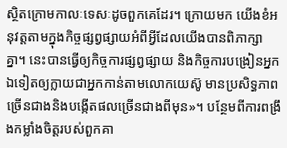ស្ថិតក្រោមកាលៈទេសៈដូចពួកគេដែរ។ ក្រោយមក យើងខំអនុវត្តតាមក្នុងកិច្ចផ្សព្វផ្សាយអំពីអ្វីដែលយើងបានពិភាក្សាគ្នា។ នេះបានធ្វើឲ្យកិច្ចការផ្សព្វផ្សាយ និងកិច្ចការបង្រៀនអ្នកឯទៀតឲ្យក្លាយជាអ្នកកាន់តាមលោកយេស៊ូ មានប្រសិទ្ធភាពច្រើនជាងនិងបង្កើតផលច្រើនជាងពីមុន»។ បន្ថែមពីការពង្រឹងកម្លាំងចិត្តរបស់ពួកគា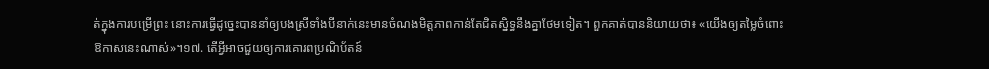ត់ក្នុងការបម្រើព្រះ នោះការធ្វើដូច្នេះបាននាំឲ្យបងស្រីទាំងបីនាក់នេះមានចំណងមិត្តភាពកាន់តែជិតស្និទ្ធនឹងគ្នាថែមទៀត។ ពួកគាត់បាននិយាយថា៖ «យើងឲ្យតម្លៃចំពោះឱកាសនេះណាស់»។១៧. តើអ្វីអាចជួយឲ្យការគោរពប្រណិប័តន៍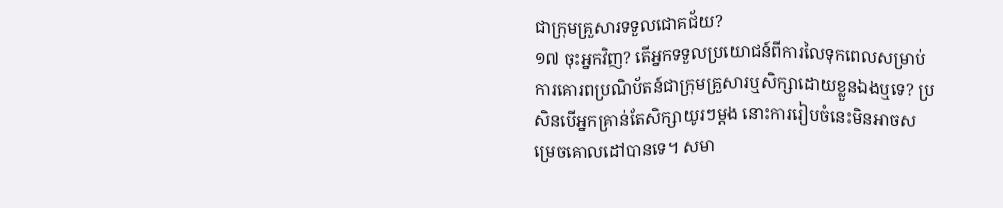ជាក្រុមគ្រួសារទទួលជោគជ័យ?
១៧ ចុះអ្នកវិញ? តើអ្នកទទួលប្រយោជន៍ពីការលៃទុកពេលសម្រាប់ការគោរពប្រណិប័តន៍ជាក្រុមគ្រួសារឬសិក្សាដោយខ្លួនឯងឬទេ? ប្រសិនបើអ្នកគ្រាន់តែសិក្សាយូរៗម្ដង នោះការរៀបចំនេះមិនអាចសម្រេចគោលដៅបានទេ។ សមា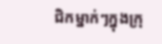ជិកម្នាក់ៗក្នុងក្រុ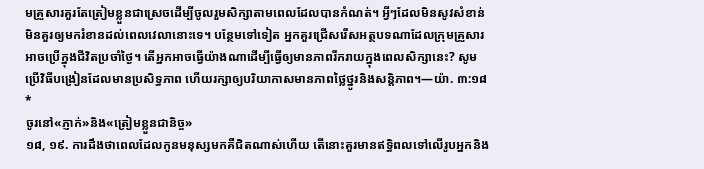មគ្រួសារគួរតែត្រៀមខ្លួនជាស្រេចដើម្បីចូលរួមសិក្សាតាមពេលដែលបានកំណត់។ អ្វីៗដែលមិនសូវសំខាន់មិនគួរឲ្យមករំខានដល់ពេលវេលានោះទេ។ បន្ថែមទៅទៀត អ្នកគួរជ្រើសរើសអត្ថបទណាដែលក្រុមគ្រួសារអាចប្រើក្នុងជីវិតប្រចាំថ្ងៃ។ តើអ្នកអាចធ្វើយ៉ាងណាដើម្បីធ្វើឲ្យមានភាពរីករាយក្នុងពេលសិក្សានេះ? សូមប្រើវិធីបង្រៀនដែលមានប្រសិទ្ធភាព ហើយរក្សាឲ្យបរិយាកាសមានភាពថ្លៃថ្នូរនិងសន្ដិភាព។—យ៉ា. ៣:១៨ *
ចូរនៅ«ភ្ញាក់»និង«ត្រៀមខ្លួនជានិច្ច»
១៨, ១៩. ការដឹងថាពេលដែលកូនមនុស្សមកគឺជិតណាស់ហើយ តើនោះគួរមានឥទ្ធិពលទៅលើរូបអ្នកនិង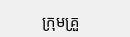ក្រុមគ្រួ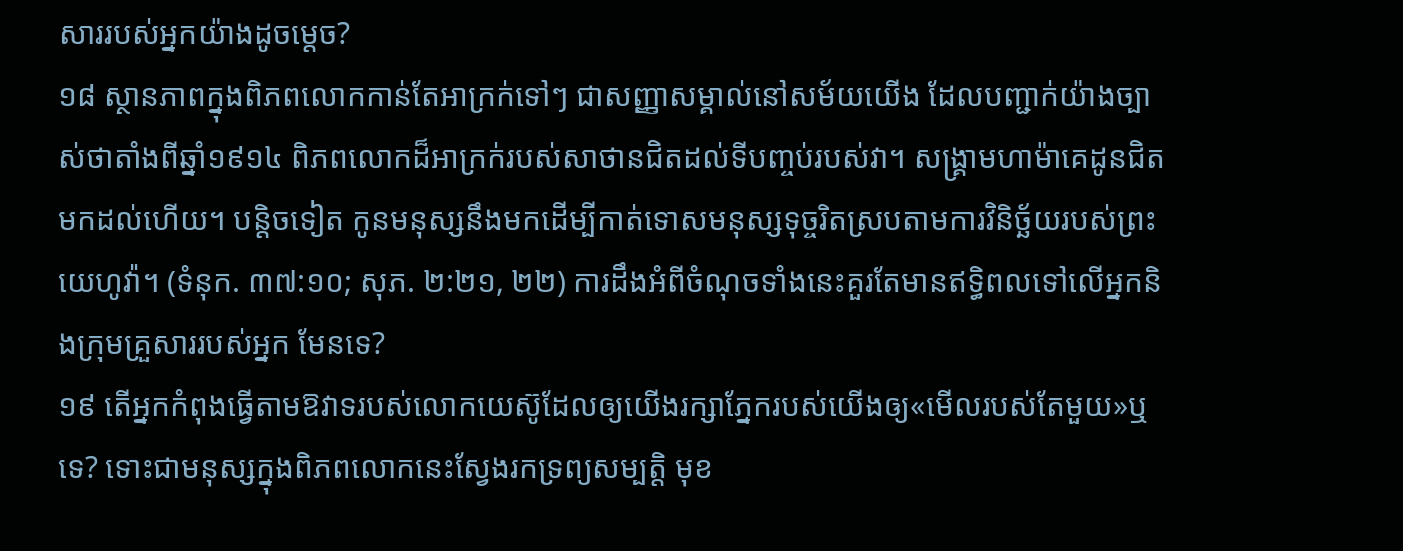សាររបស់អ្នកយ៉ាងដូចម្ដេច?
១៨ ស្ថានភាពក្នុងពិភពលោកកាន់តែអាក្រក់ទៅៗ ជាសញ្ញាសម្គាល់នៅសម័យយើង ដែលបញ្ជាក់យ៉ាងច្បាស់ថាតាំងពីឆ្នាំ១៩១៤ ពិភពលោកដ៏អាក្រក់របស់សាថានជិតដល់ទីបញ្ចប់របស់វា។ សង្គ្រាមហាម៉ាគេដូនជិតមកដល់ហើយ។ បន្ដិចទៀត កូនមនុស្សនឹងមកដើម្បីកាត់ទោសមនុស្សទុច្ចរិតស្របតាមការវិនិច្ឆ័យរបស់ព្រះយេហូវ៉ា។ (ទំនុក. ៣៧:១០; សុភ. ២:២១, ២២) ការដឹងអំពីចំណុចទាំងនេះគួរតែមានឥទ្ធិពលទៅលើអ្នកនិងក្រុមគ្រួសាររបស់អ្នក មែនទេ?
១៩ តើអ្នកកំពុងធ្វើតាមឱវាទរបស់លោកយេស៊ូដែលឲ្យយើងរក្សាភ្នែករបស់យើងឲ្យ«មើលរបស់តែមួយ»ឬទេ? ទោះជាមនុស្សក្នុងពិភពលោកនេះស្វែងរកទ្រព្យសម្បត្ដិ មុខ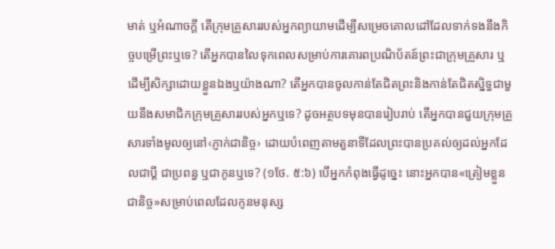មាត់ ឬអំណាចក្ដី តើក្រុមគ្រួសាររបស់អ្នកព្យាយាមដើម្បីសម្រេចគោលដៅដែលទាក់ទងនឹងកិច្ចបម្រើព្រះឬទេ? តើអ្នកបានលៃទុកពេលសម្រាប់ការគោរពប្រណិប័តន៍ព្រះជាក្រុមគ្រួសារ ឬដើម្បីសិក្សាដោយខ្លួនឯងឬយ៉ាងណា? តើអ្នកបានចូលកាន់តែជិតព្រះនិងកាន់តែជិតស្និទ្ធជាមួយនឹងសមាជិកក្រុមគ្រួសាររបស់អ្នកឬទេ? ដូចអត្ថបទមុនបានរៀបរាប់ តើអ្នកបានជួយក្រុមគ្រួសារទាំងមូលឲ្យនៅ‹ភ្ញាក់ជានិច្ច› ដោយបំពេញតាមតួនាទីដែលព្រះបានប្រគល់ឲ្យដល់អ្នកដែលជាប្ដី ជាប្រពន្ធ ឬជាកូនឬទេ? (១ថែ. ៥:៦) បើអ្នកកំពុងធ្វើដូច្នេះ នោះអ្នកបាន«ត្រៀមខ្លួនជានិច្ច»សម្រាប់ពេលដែលកូនមនុស្ស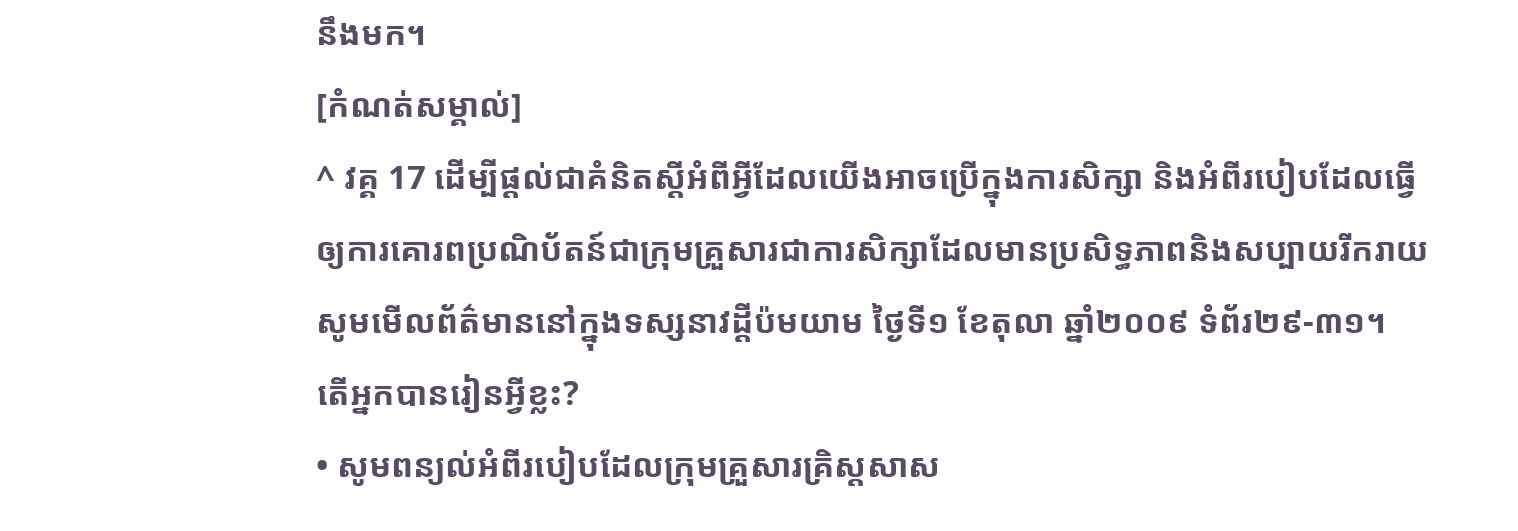នឹងមក។
[កំណត់សម្គាល់]
^ វគ្គ 17 ដើម្បីផ្ដល់ជាគំនិតស្តីអំពីអ្វីដែលយើងអាចប្រើក្នុងការសិក្សា និងអំពីរបៀបដែលធ្វើឲ្យការគោរពប្រណិប័តន៍ជាក្រុមគ្រួសារជាការសិក្សាដែលមានប្រសិទ្ធភាពនិងសប្បាយរីករាយ សូមមើលព័ត៌មាននៅក្នុងទស្សនាវដ្ដីប៉មយាម ថ្ងៃទី១ ខែតុលា ឆ្នាំ២០០៩ ទំព័រ២៩-៣១។
តើអ្នកបានរៀនអ្វីខ្លះ?
• សូមពន្យល់អំពីរបៀបដែលក្រុមគ្រួសារគ្រិស្តសាស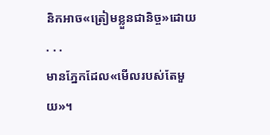និកអាច«ត្រៀមខ្លួនជានិច្ច»ដោយ . . .
មានភ្នែកដែល«មើលរបស់តែមួយ»។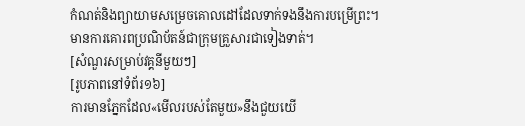កំណត់និងព្យាយាមសម្រេចគោលដៅដែលទាក់ទងនឹងការបម្រើព្រះ។
មានការគោរពប្រណិប័តន៍ជាក្រុមគ្រួសារជាទៀងទាត់។
[សំណួរសម្រាប់វគ្គនីមួយៗ]
[រូបភាពនៅទំព័រ១៦]
ការមានភ្នែកដែល«មើលរបស់តែមួយ»នឹងជួយយើ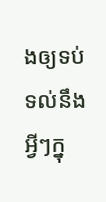ងឲ្យទប់ទល់នឹង អ្វីៗក្នុ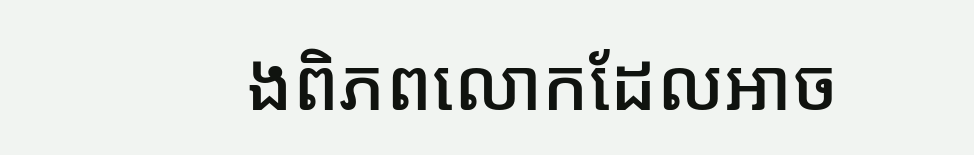ងពិភពលោកដែលអាច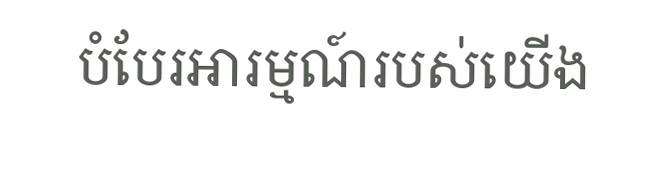បំបែរអារម្មណ៍របស់យើង